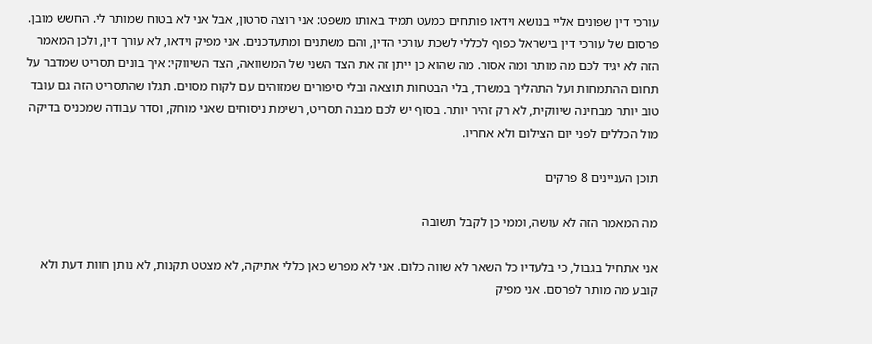עורכי דין שפונים אליי בנושא וידאו פותחים כמעט תמיד באותו משפט: אני רוצה סרטון, אבל אני לא בטוח שמותר לי. החשש מובן. פרסום של עורכי דין בישראל כפוף לכללי לשכת עורכי הדין, והם משתנים ומתעדכנים. אני מפיק וידאו, לא עורך דין, ולכן המאמר הזה לא יגיד לכם מה מותר ומה אסור. מה שהוא כן ייתן זה את הצד השני של המשוואה, הצד השיווקי: איך בונים תסריט שמדבר על תחום ההתמחות ועל התהליך במשרד, בלי הבטחות תוצאה ובלי סיפורים שמזוהים עם לקוח מסוים. תגלו שהתסריט הזה גם עובד טוב יותר מבחינה שיווקית, לא רק זהיר יותר. בסוף יש לכם מבנה תסריט, רשימת ניסוחים שאני מוחק, וסדר עבודה שמכניס בדיקה מול הכללים לפני יום הצילום ולא אחריו.

תוכן העניינים 8 פרקים

מה המאמר הזה לא עושה, וממי כן לקבל תשובה

אני אתחיל בגבול, כי בלעדיו כל השאר לא שווה כלום. אני לא מפרש כאן כללי אתיקה, לא מצטט תקנות, לא נותן חוות דעת ולא קובע מה מותר לפרסם. אני מפיק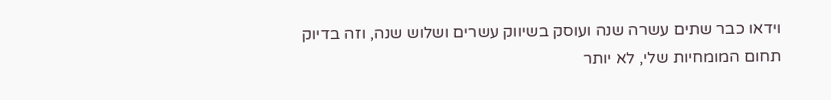וידאו כבר שתים עשרה שנה ועוסק בשיווק עשרים ושלוש שנה, וזה בדיוק תחום המומחיות שלי, לא יותר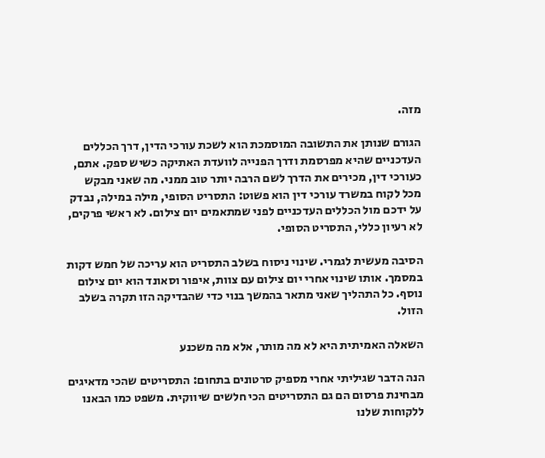מזה.

הגורם שנותן את התשובה המוסמכת הוא לשכת עורכי הדין, דרך הכללים העדכניים שהיא מפרסמת ודרך הפנייה לוועדת האתיקה כשיש ספק. אתם, כעורכי דין, מכירים את הדרך לשם הרבה יותר טוב ממני. מה שאני מבקש מכל לקוח במשרד עורכי דין הוא פשוט: התסריט הסופי, מילה במילה, נבדק על ידכם מול הכללים העדכניים לפני שמתאמים יום צילום. לא ראשי פרקים, לא רעיון כללי, התסריט הסופי.

הסיבה מעשית לגמרי. שינוי ניסוח בשלב התסריט הוא עריכה של חמש דקות במסמך. אותו שינוי אחרי יום צילום עם צוות, איפור וסאונד הוא יום צילום נוסף. כל התהליך שאני מתאר בהמשך בנוי כדי שהבדיקה הזו תקרה בשלב הזול.

השאלה האמיתית היא לא מה מותר, אלא מה משכנע

הנה הדבר שגיליתי אחרי מספיק סרטונים בתחום: התסריטים שהכי מדאיגים מבחינת פרסום הם גם התסריטים הכי חלשים שיווקית. משפט כמו הבאנו ללקוחות שלנו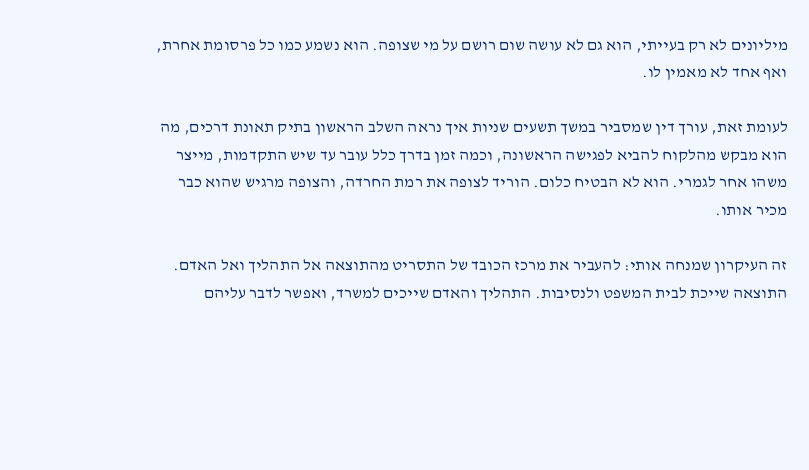מיליונים לא רק בעייתי, הוא גם לא עושה שום רושם על מי שצופה. הוא נשמע כמו כל פרסומת אחרת, ואף אחד לא מאמין לו.

לעומת זאת, עורך דין שמסביר במשך תשעים שניות איך נראה השלב הראשון בתיק תאונת דרכים, מה הוא מבקש מהלקוח להביא לפגישה הראשונה, וכמה זמן בדרך כלל עובר עד שיש התקדמות, מייצר משהו אחר לגמרי. הוא לא הבטיח כלום. הוריד לצופה את רמת החרדה, והצופה מרגיש שהוא כבר מכיר אותו.

זה העיקרון שמנחה אותי: להעביר את מרכז הכובד של התסריט מהתוצאה אל התהליך ואל האדם. התוצאה שייכת לבית המשפט ולנסיבות. התהליך והאדם שייכים למשרד, ואפשר לדבר עליהם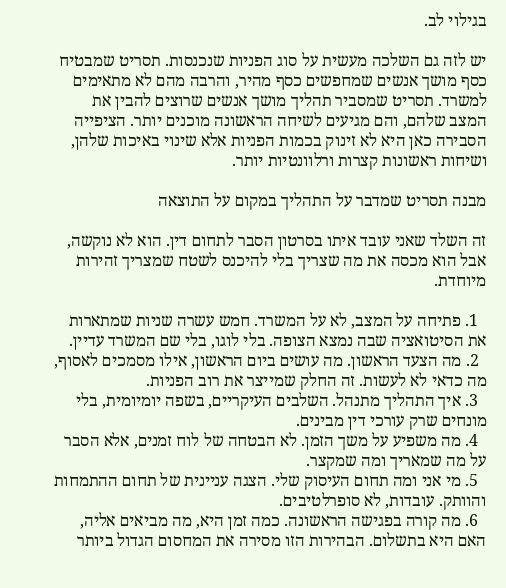בגילוי לב.

יש לזה גם השלכה מעשית על סוג הפניות שנכנסות. תסריט שמבטיח כסף מושך אנשים שמחפשים כסף מהיר, והרבה מהם לא מתאימים למשרד. תסריט שמסביר תהליך מושך אנשים שרוצים להבין את המצב שלהם, והם מגיעים לשיחה הראשונה מוכנים יותר. הציפייה הסבירה כאן היא לא זינוק בכמות הפניות אלא שינוי באיכות שלהן, ושיחות ראשונות קצרות ורלוונטיות יותר.

מבנה תסריט שמדבר על התהליך במקום על התוצאה

זה השלד שאני עובד איתו בסרטון הסבר לתחום דין. הוא לא נוקשה, אבל הוא מכסה את מה שצריך בלי להיכנס לשטח שמצריך זהירות מיוחדת.

  1. פתיחה על המצב, לא על המשרד. חמש עשרה שניות שמתארות את הסיטואציה שבה נמצא הצופה. בלי לוגו, בלי שם המשרד עדיין.
  2. מה הצעד הראשון. מה עושים ביום הראשון, אילו מסמכים לאסוף, מה כדאי לא לעשות. זה החלק שמייצר את רוב הפניות.
  3. איך התהליך מתנהל. השלבים העיקריים, בשפה יומיומית, בלי מונחים שרק עורכי דין מבינים.
  4. מה משפיע על משך הזמן. לא הבטחה של לוח זמנים, אלא הסבר על מה שמאריך ומה שמקצר.
  5. מי אני ומה תחום העיסוק שלי. הצגה עניינית של תחום ההתמחות והוותק. עובדות, לא סופרלטיבים.
  6. מה קורה בפגישה הראשונה. כמה זמן היא, מה מביאים אליה, האם היא בתשלום. הבהירות הזו מסירה את המחסום הגדול ביותר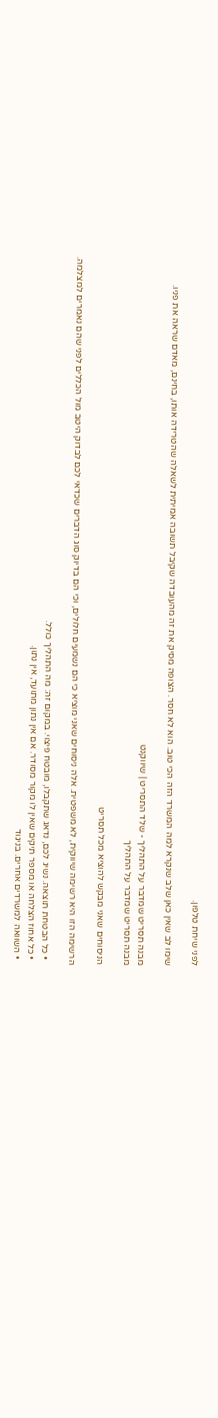לפני שיחת טלפון.

שימו לב שאין כאן שלב שנקרא למה המשרד הזה הכי טוב. הוא לא חסר. הצופה מסיק את זה מהעובדה שקיבל תשובה אמיתית לשאלה שהטרידה אותו, בחינם, מאדם שראה את פניו.

מבנה תסריט שמדבר על התהליך - שלד התסריט | שיווקנט
מבנה תסריט שמדבר על התהליך

הניסוחים שאני מבקש להוציא מכל תסריט

הרשימה הזו היא רשימה שיווקית, לא משפטית. אלה ניסוחים שאני מוציא כי הם נשמעים חלולים, וכי הם בדיוק סוג הדברים שכדאי לכם לבדוק היטב מול הכללים לפני שהם נאמרים למצלמה.

  • כל הבטחת תוצאה. נשיג לכם, נדאג שתקבלו, מובטח פיצוי. במקום זה: מה התהליך כולל.
  • כל אחוז הצלחה או מספר תיקים שאין לו מקור מסודר. אם אין נתון מתועד, אין נתון.
  • השוואה למשרדים אחרים. בניגוד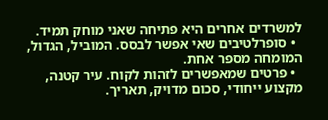למשרדים אחרים היא פתיחה שאני מוחק תמיד.
  • סופרלטיבים שאי אפשר לבסס. המוביל, הגדול, המומחה מספר אחת.
  • פרטים שמאפשרים לזהות לקוח. עיר קטנה, מקצוע ייחודי, סכום מדויק, תאריך.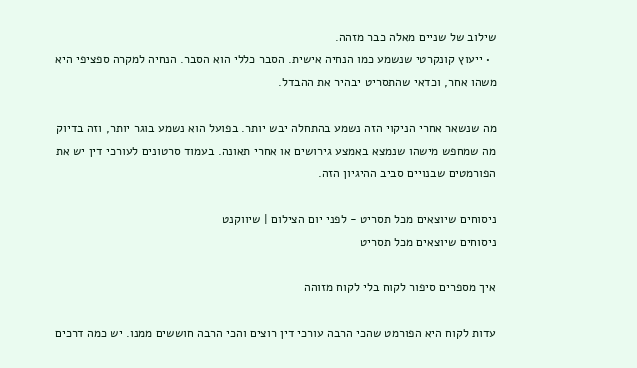שילוב של שניים מאלה כבר מזהה.
  • ייעוץ קונקרטי שנשמע כמו הנחיה אישית. הסבר כללי הוא הסבר. הנחיה למקרה ספציפי היא משהו אחר, וכדאי שהתסריט יבהיר את ההבדל.

מה שנשאר אחרי הניקוי הזה נשמע בהתחלה יבש יותר. בפועל הוא נשמע בוגר יותר, וזה בדיוק מה שמחפש מישהו שנמצא באמצע גירושים או אחרי תאונה. בעמוד סרטונים לעורכי דין יש את הפורמטים שבנויים סביב ההיגיון הזה.

ניסוחים שיוצאים מכל תסריט - לפני יום הצילום | שיווקנט
ניסוחים שיוצאים מכל תסריט

איך מספרים סיפור לקוח בלי לקוח מזוהה

עדות לקוח היא הפורמט שהכי הרבה עורכי דין רוצים והכי הרבה חוששים ממנו. יש כמה דרכים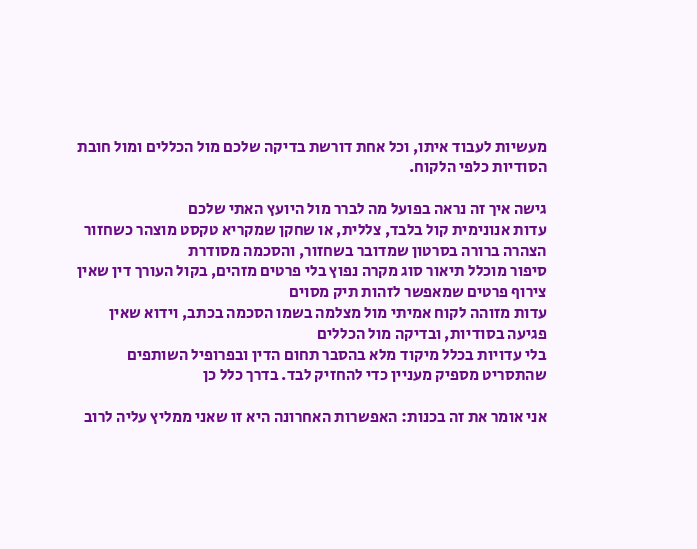מעשיות לעבוד איתו, וכל אחת דורשת בדיקה שלכם מול הכללים ומול חובת הסודיות כלפי הלקוח.

גישה איך זה נראה בפועל מה לברר מול היועץ האתי שלכם
עדות אנונימית קול בלבד, צללית, או שחקן שמקריא טקסט מוצהר כשחזור הצהרה ברורה בסרטון שמדובר בשחזור, והסכמה מסודרת
סיפור מוכלל תיאור סוג מקרה נפוץ בלי פרטים מזהים, בקול העורך דין שאין צירוף פרטים שמאפשר לזהות תיק מסוים
עדות מזוהה לקוח אמיתי מול מצלמה בשמו הסכמה בכתב, וידוא שאין פגיעה בסודיות, ובדיקה מול הכללים
בלי עדויות בכלל מיקוד מלא בהסבר תחום הדין ובפרופיל השותפים שהתסריט מספיק מעניין כדי להחזיק לבד. בדרך כלל כן

אני אומר את זה בכנות: האפשרות האחרונה היא זו שאני ממליץ עליה לרוב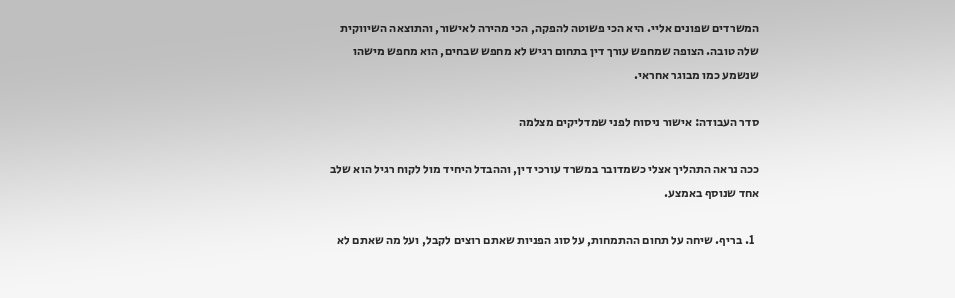המשרדים שפונים אליי. היא הכי פשוטה להפקה, הכי מהירה לאישור, והתוצאה השיווקית שלה טובה. הצופה שמחפש עורך דין בתחום רגיש לא מחפש שבחים, הוא מחפש מישהו שנשמע כמו מבוגר אחראי.

סדר העבודה: אישור ניסוח לפני שמדליקים מצלמה

ככה נראה התהליך אצלי כשמדובר במשרד עורכי דין, וההבדל היחיד מול לקוח רגיל הוא שלב אחד שנוסף באמצע.

  1. בריף. שיחה על תחום ההתמחות, על סוג הפניות שאתם רוצים לקבל, ועל מה שאתם לא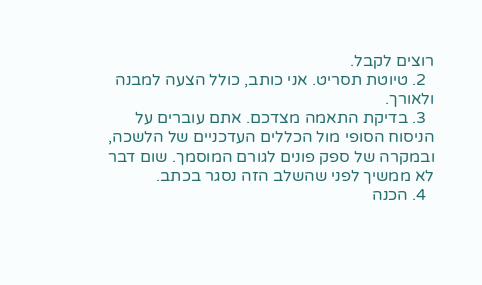רוצים לקבל.
  2. טיוטת תסריט. אני כותב, כולל הצעה למבנה ולאורך.
  3. בדיקת התאמה מצדכם. אתם עוברים על הניסוח הסופי מול הכללים העדכניים של הלשכה, ובמקרה של ספק פונים לגורם המוסמך. שום דבר לא ממשיך לפני שהשלב הזה נסגר בכתב.
  4. הכנה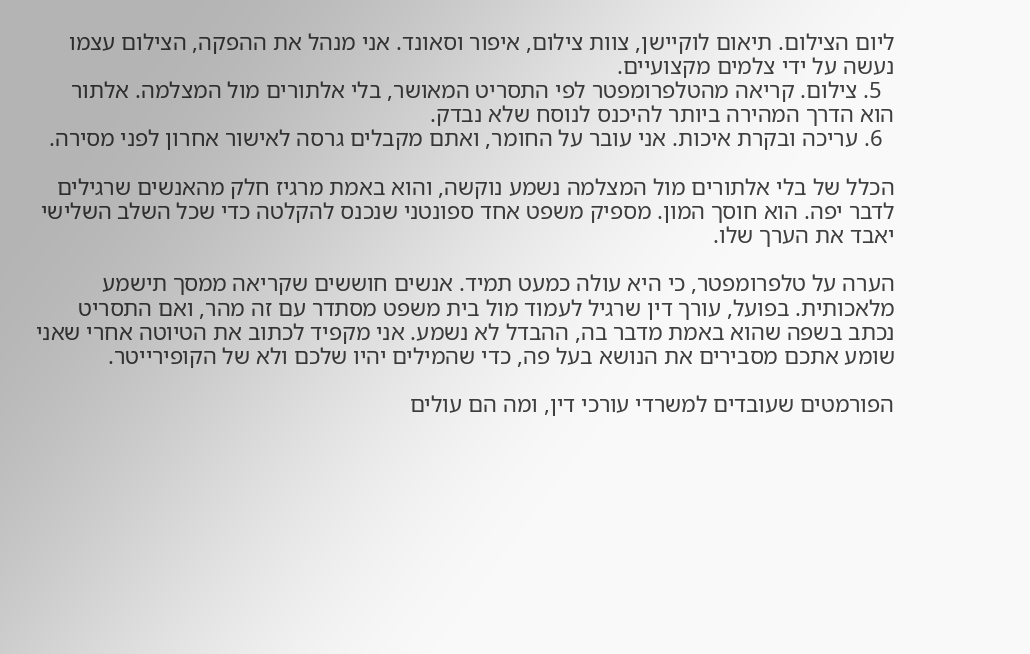ליום הצילום. תיאום לוקיישן, צוות צילום, איפור וסאונד. אני מנהל את ההפקה, הצילום עצמו נעשה על ידי צלמים מקצועיים.
  5. צילום. קריאה מהטלפרומפטר לפי התסריט המאושר, בלי אלתורים מול המצלמה. אלתור הוא הדרך המהירה ביותר להיכנס לנוסח שלא נבדק.
  6. עריכה ובקרת איכות. אני עובר על החומר, ואתם מקבלים גרסה לאישור אחרון לפני מסירה.

הכלל של בלי אלתורים מול המצלמה נשמע נוקשה, והוא באמת מרגיז חלק מהאנשים שרגילים לדבר יפה. הוא חוסך המון. מספיק משפט אחד ספונטני שנכנס להקלטה כדי שכל השלב השלישי יאבד את הערך שלו.

הערה על טלפרומפטר, כי היא עולה כמעט תמיד. אנשים חוששים שקריאה ממסך תישמע מלאכותית. בפועל, עורך דין שרגיל לעמוד מול בית משפט מסתדר עם זה מהר, ואם התסריט נכתב בשפה שהוא באמת מדבר בה, ההבדל לא נשמע. אני מקפיד לכתוב את הטיוטה אחרי שאני שומע אתכם מסבירים את הנושא בעל פה, כדי שהמילים יהיו שלכם ולא של הקופירייטר.

הפורמטים שעובדים למשרדי עורכי דין, ומה הם עולים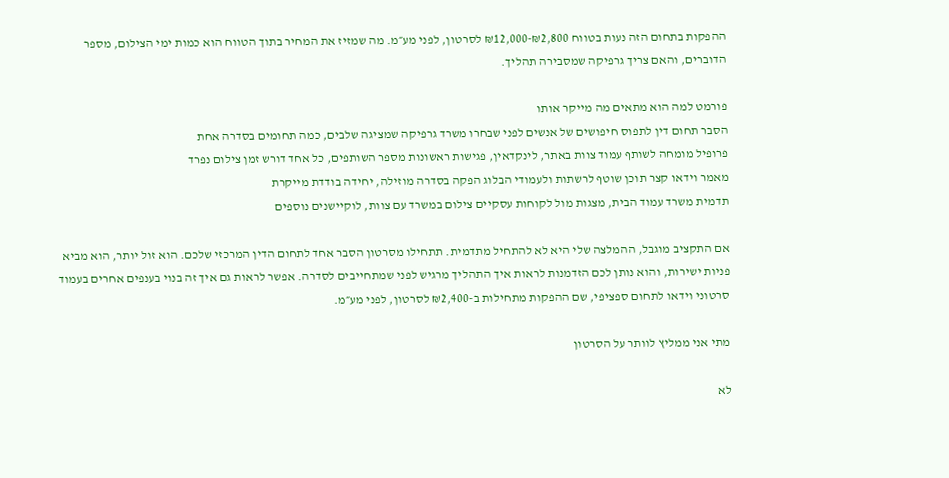ההפקות בתחום הזה נעות בטווח ₪2,800-₪12,000 לסרטון, לפני מע״מ. מה שמזיז את המחיר בתוך הטווח הוא כמות ימי הצילום, מספר הדוברים, והאם צריך גרפיקה שמסבירה תהליך.

פורמט למה הוא מתאים מה מייקר אותו
הסבר תחום דין לתפוס חיפושים של אנשים לפני שבחרו משרד גרפיקה שמציגה שלבים, כמה תחומים בסדרה אחת
פרופיל מומחה לשותף עמוד צוות באתר, לינקדאין, פגישות ראשונות מספר השותפים, כל אחד דורש זמן צילום נפרד
מאמר וידאו קצר תוכן שוטף לרשתות ולעמודי הבלוג הפקה בסדרה מוזילה, יחידה בודדת מייקרת
תדמית משרד עמוד הבית, מצגות מול לקוחות עסקיים צילום במשרד עם צוות, לוקיישנים נוספים

אם התקציב מוגבל, ההמלצה שלי היא לא להתחיל מתדמית. תתחילו מסרטון הסבר אחד לתחום הדין המרכזי שלכם. הוא זול יותר, הוא מביא פניות ישירות, והוא נותן לכם הזדמנות לראות איך התהליך מרגיש לפני שמתחייבים לסדרה. אפשר לראות גם איך זה בנוי בענפים אחרים בעמוד סרטוני וידאו לתחום ספציפי, שם ההפקות מתחילות ב-₪2,400 לסרטון, לפני מע״מ.

מתי אני ממליץ לוותר על הסרטון

לא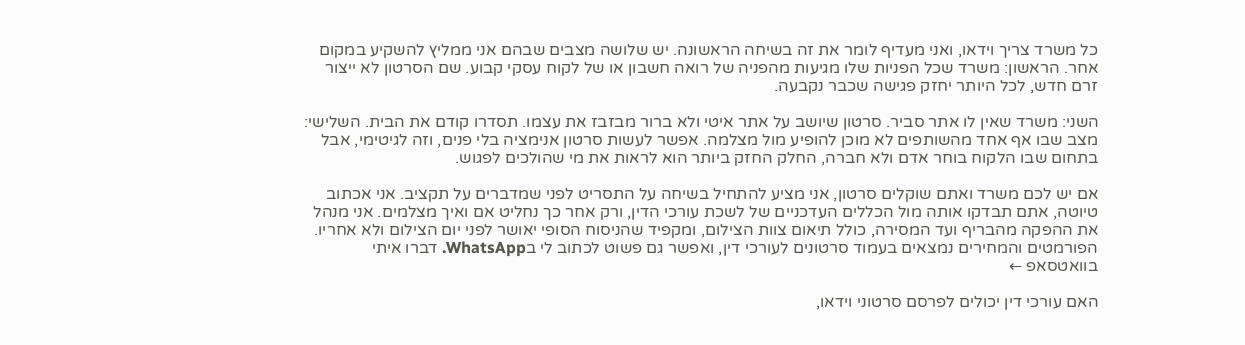כל משרד צריך וידאו, ואני מעדיף לומר את זה בשיחה הראשונה. יש שלושה מצבים שבהם אני ממליץ להשקיע במקום אחר. הראשון: משרד שכל הפניות שלו מגיעות מהפניה של רואה חשבון או של לקוח עסקי קבוע. שם הסרטון לא ייצור זרם חדש, לכל היותר יחזק פגישה שכבר נקבעה.

השני: משרד שאין לו אתר סביר. סרטון שיושב על אתר איטי ולא ברור מבזבז את עצמו. תסדרו קודם את הבית. השלישי: מצב שבו אף אחד מהשותפים לא מוכן להופיע מול מצלמה. אפשר לעשות סרטון אנימציה בלי פנים, וזה לגיטימי, אבל בתחום שבו הלקוח בוחר אדם ולא חברה, החלק החזק ביותר הוא לראות את מי שהולכים לפגוש.

אם יש לכם משרד ואתם שוקלים סרטון, אני מציע להתחיל בשיחה על התסריט לפני שמדברים על תקציב. אני אכתוב טיוטה, אתם תבדקו אותה מול הכללים העדכניים של לשכת עורכי הדין, ורק אחר כך נחליט אם ואיך מצלמים. אני מנהל את ההפקה מהבריף ועד המסירה, כולל תיאום צוות הצילום, ומקפיד שהניסוח הסופי יאושר לפני יום הצילום ולא אחריו. הפורמטים והמחירים נמצאים בעמוד סרטונים לעורכי דין, ואפשר גם פשוט לכתוב לי בWhatsApp. דברו איתי בוואטסאפ ←

האם עורכי דין יכולים לפרסם סרטוני וידאו,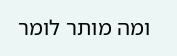ומה מותר לומר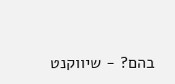בהם? - שיווקנט